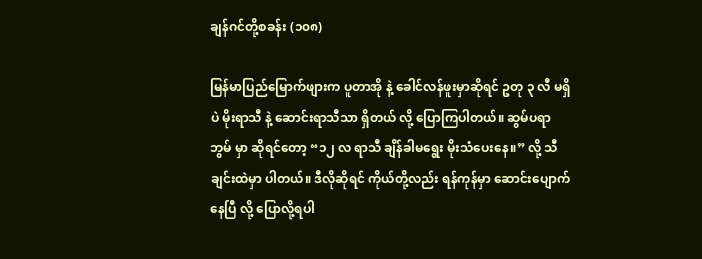ချန်ဂင်တို့စခန်း (၁၀၈)

မြန်မာပြည်မြောက်ဖျားက ပူတာအို နဲ့ ခေါင်လန်ဖူးမှာဆိုရင် ဥတု ၃ လီ မရှိပဲ မိုးရာသီ နဲ့ ဆောင်းရာသီသာ ရှိတယ် လို့ ပြောကြပါတယ်။ ဆွမ်ပရာဘွမ် မှာ ဆိုရင်တော့ “၁၂ လ ရာသီ ချိန်ခါမရွေး မိုးသံပေးနေ။” လို့ သီချင်းထဲမှာ ပါတယ်။ ဒီလိုဆိုရင် ကိုယ်တို့လည်း ရန်ကုန်မှာ ဆောင်းပျောက်နေပြီ လို့ ပြောလို့ရပါ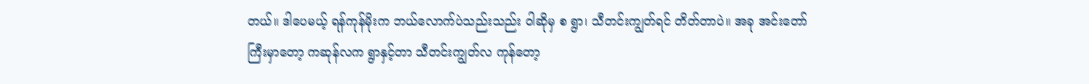တယ်။ ဒါပေမယ့် ရန်ကုန်မိုးက ဘယ်လောက်ပဲသည်းသည်း ဝါဆိုမှ စ ရွာ၊ သီတင်းကျွတ်ရင် တိတ်တာပဲ။ အခု အင်းတော်ကြီးမှာတော့ ကဆုန်လက ရွာနှင့်တာ သီတင်းကျွတ်လ ကုန်တော့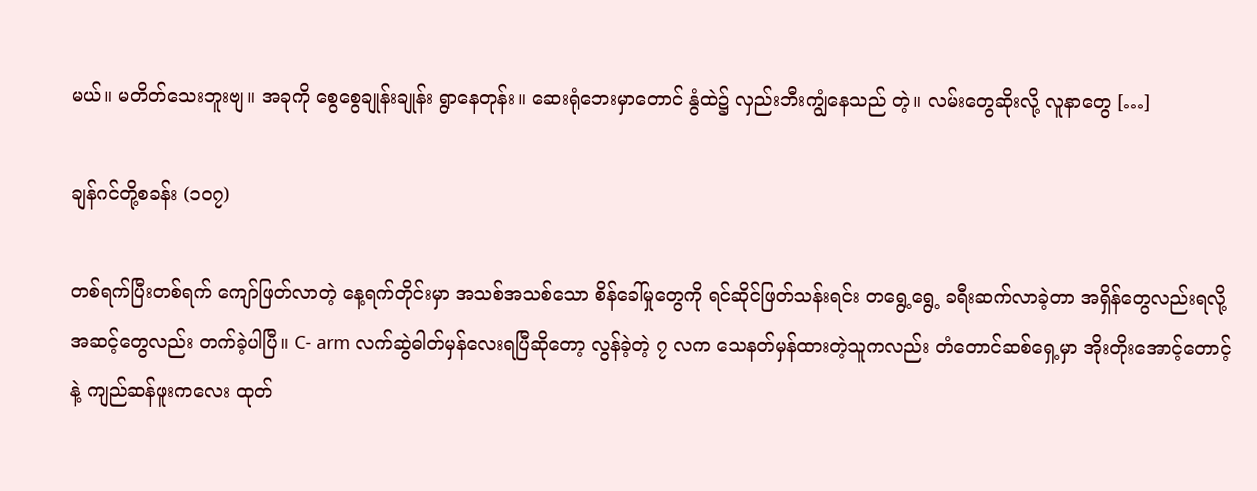မယ်။ မတိတ်သေးဘူးဗျ။ အခုကို စွေစွေချုန်းချုန်း ရွာနေတုန်း။ ဆေးရုံဘေးမှာတောင် နွံထဲ၌ လှည်းဘီးကျွံနေသည် တဲ့။ လမ်းတွေဆိုးလို့ လူနာတွေ […]

ချန်ဂင်တို့စခန်း (၁၀၇)

တစ်ရက်ပြီးတစ်ရက် ကျော်ဖြတ်လာတဲ့ နေ့ရက်တိုင်းမှာ အသစ်အသစ်သော စိန်ခေါ်မှုတွေကို ရင်ဆိုင်ဖြတ်သန်းရင်း တရွေ့ရွေ့ ခရီးဆက်လာခဲ့တာ အရှိန်တွေလည်းရလို့ အဆင့်တွေလည်း တက်ခဲ့ပါပြီ။ C- arm လက်ဆွဲဓါတ်မှန်လေးရပြီဆိုတော့ လွန်ခဲ့တဲ့ ၇ လက သေနတ်မှန်ထားတဲ့သူကလည်း တံတောင်ဆစ်ရှေ့မှာ အိုးတိုးအောင့်တောင့်နဲ့ ကျည်ဆန်ဖူးကလေး ထုတ်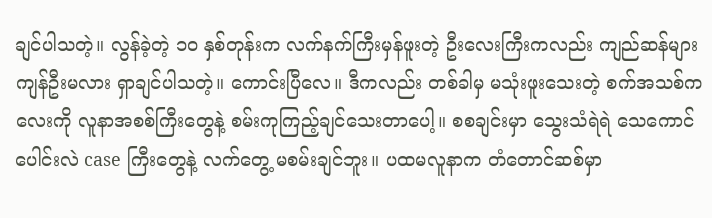ချင်ပါသတဲ့။ လွန်ခဲ့တဲ့ ၁၀ နှစ်တုန်းက လက်နက်ကြီးမှန်ဖူးတဲ့ ဦးလေးကြီးကလည်း ကျည်ဆန်များ ကျန်ဦးမလား ရှာချင်ပါသတဲ့။ ကောင်းပြီလေ။ ဒီကလည်း တစ်ခါမှ မသုံးဖူးသေးတဲ့ စက်အသစ်ကလေးကို လူနာအစစ်ကြီးတွေနဲ့ စမ်းကုကြည့်ချင်သေးတာပေါ့။ စစချင်းမှာ သွေးသံရဲရဲ သေကောင်ပေါင်းလဲ case ကြီးတွေနဲ့ လက်တွေ့ မစမ်းချင်ဘူး။ ပထမလူနာက တံတောင်ဆစ်မှာ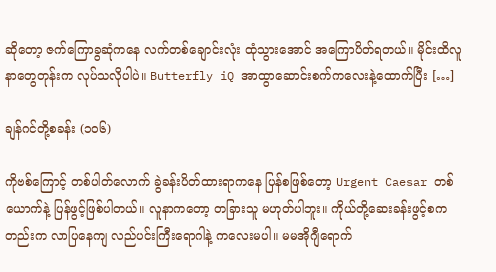ဆိုတော့ ဇက်ကြောခွဆုံကနေ လက်တစ်ချောင်းလုံး ထုံသွားအောင် အကြောပိတ်ရတယ်။ မိုင်းထိလူနာတွေတုန်းက လုပ်သလိုပါပဲ။ Butterfly iQ အာထွာဆောင်းစက်ကလေးနဲ့ထောက်ပြီး […]

ချန်ဂင်တို့စခန်း (၁၀၆)

ကိုဗစ်ကြောင့် တစ်ပါတ်လောက် ခွဲခန်းပိတ်ထားရာကနေ ပြန်စဖြစ်တော့ Urgent Caesar တစ်ယောက်နဲ့ ပြန်ဖွင့်ဖြစ်ပါတယ်။ လူနာကတော့ တခြားသူ မဟုတ်ပါဘူး။ ကိုယ်တို့ဆေးခန်းဖွင့်စကတည်းက လာပြနေကျ လည်ပင်းကြီးရောဂါနဲ့ ကလေးမပါ။ မမအိုဂျီရောက်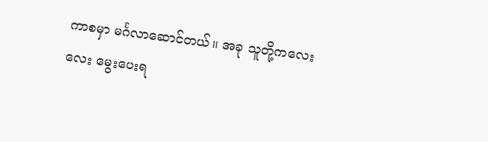ကာစမှာ မင်္ဂလာဆောင်တယ်။ အခု သူတို့ကလေးလေး မွေးပေးရ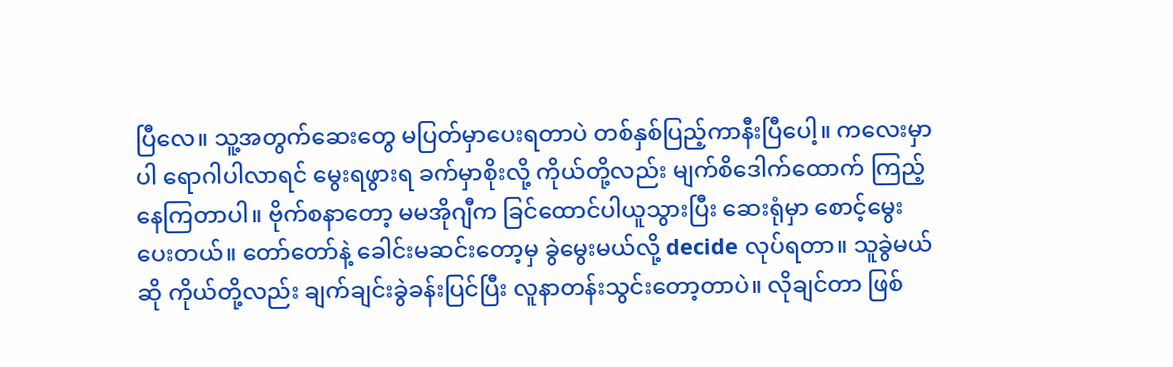ပြီလေ။ သူ့အတွက်ဆေးတွေ မပြတ်မှာပေးရတာပဲ တစ်နှစ်ပြည့်ကာနီးပြီပေါ့။ ကလေးမှာပါ ရောဂါပါလာရင် မွေးရဖွားရ ခက်မှာစိုးလို့ ကိုယ်တို့လည်း မျက်စိဒေါက်ထောက် ကြည့်နေကြတာပါ။ ဗိုက်စနာတော့ မမအိုဂျီက ခြင်ထောင်ပါယူသွားပြီး ဆေးရုံမှာ စောင့်မွေးပေးတယ်။ တော်တော်နဲ့ ခေါင်းမဆင်းတော့မှ ခွဲမွေးမယ်လို့ decide လုပ်ရတာ။ သူခွဲမယ်ဆို ကိုယ်တို့လည်း ချက်ချင်းခွဲခန်းပြင်ပြီး လူနာတန်းသွင်းတော့တာပဲ။ လိုချင်တာ ဖြစ်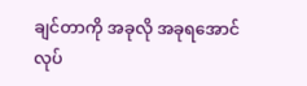ချင်တာကို အခုလို အခုရအောင် လုပ်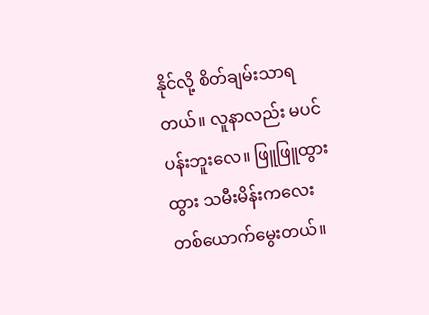နိုင်လို့ စိတ်ချမ်းသာရတယ်။ လူနာလည်း မပင်ပန်းဘူးလေ။ ဖြူဖြူထွားထွား သမီးမိန်းကလေးတစ်ယောက်မွေးတယ်။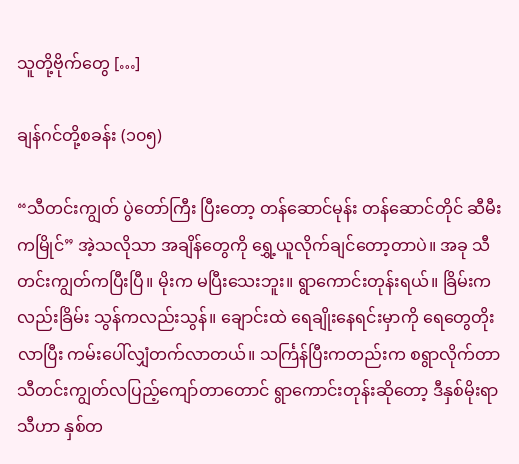သူတို့ဗိုက်တွေ […]

ချန်ဂင်တို့စခန်း (၁၀၅)

“သီတင်းကျွတ် ပွဲတော်ကြီး ပြီးတော့ တန်ဆောင်မုန်း တန်ဆောင်တိုင် ဆီမီးကမြိုင်” အဲ့သလိုသာ အချိန်တွေကို ရွှေ့ယူလိုက်ချင်တော့တာပဲ။ အခု သီတင်းကျွတ်ကပြီးပြီ။ မိုးက မပြီးသေးဘူး။ ရွာကောင်းတုန်းရယ်။ ခြိမ်းကလည်းခြိမ်း သွန်ကလည်းသွန်။ ချောင်းထဲ ရေချိုးနေရင်းမှာကို ရေတွေတိုးလာပြီး ကမ်းပေါ်လျှံတက်လာတယ်။ သင်္ကြန်ပြီးကတည်းက စရွာလိုက်တာ သီတင်းကျွတ်လပြည့်ကျော်တာတောင် ရွာကောင်းတုန်းဆိုတော့ ဒီနှစ်မိုးရာသီဟာ နှစ်တ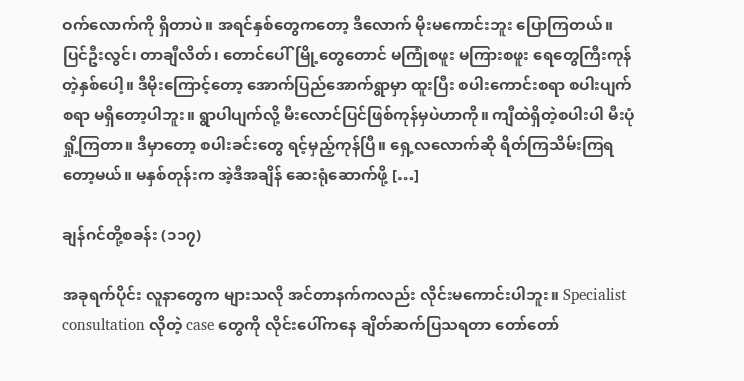ဝက်လောက်ကို ရှိတာပဲ။ အရင်နှစ်တွေကတော့ ဒီလောက် မိုးမကောင်းဘူး ပြောကြတယ်။ ပြင်ဦးလွင်၊ တာချီလိတ်၊ တောင်ပေါ်မြို့တွေတောင် မကြုံစဖူး မကြားစဖူး ရေတွေကြီးကုန်တဲ့နှစ်ပေါ့။ ဒီမိုးကြောင့်တော့ အောက်ပြည်အောက်ရွာမှာ ထူးပြီး စပါးကောင်းစရာ စပါးပျက်စရာ မရှိတော့ပါဘူး။ ရွာပါပျက်လို့ မီးလောင်ပြင်ဖြစ်ကုန်မှပဲဟာကို။ ကျီထဲရှိတဲ့စပါးပါ မီးပုံရှို့ကြတာ။ ဒီမှာတော့ စပါးခင်းတွေ ရင့်မှည့်ကုန်ပြီ။ ရှေ့လလောက်ဆို ရိတ်ကြသိမ်းကြရတော့မယ်။ မနှစ်တုန်းက အဲ့ဒီအချိန် ဆေးရုံဆောက်ဖို့ […]

ချန်ဂင်တို့စခန်း (၁၁၇)

အခုရက်ပိုင်း လူနာတွေက များသလို အင်တာနက်ကလည်း လိုင်းမကောင်းပါဘူး။ Specialist consultation လိုတဲ့ case တွေကို လိုင်းပေါ်ကနေ ချိတ်ဆက်ပြသရတာ တော်တော်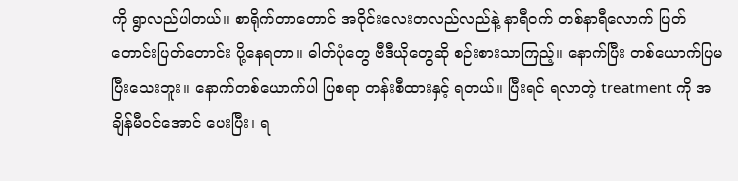ကို ရွာလည်ပါတယ်။ စာရိုက်တာတောင် အဝိုင်းလေးတလည်လည်နဲ့ နာရီဝက် တစ်နာရီလောက် ပြတ်တောင်းပြတ်တောင်း ပို့နေရတာ။ ဓါတ်ပုံတွေ ဗီဒီယိုတွေဆို စဉ်းစားသာကြည့်။ နောက်ပြီး တစ်ယောက်ပြမပြီးသေးဘူး။ နောက်တစ်ယောက်ပါ ပြစရာ တန်းစီထားနှင့် ရတယ်။ ပြီးရင် ရလာတဲ့ treatment ကို အချိန်မီဝင်အောင် ပေးပြီး၊ ရ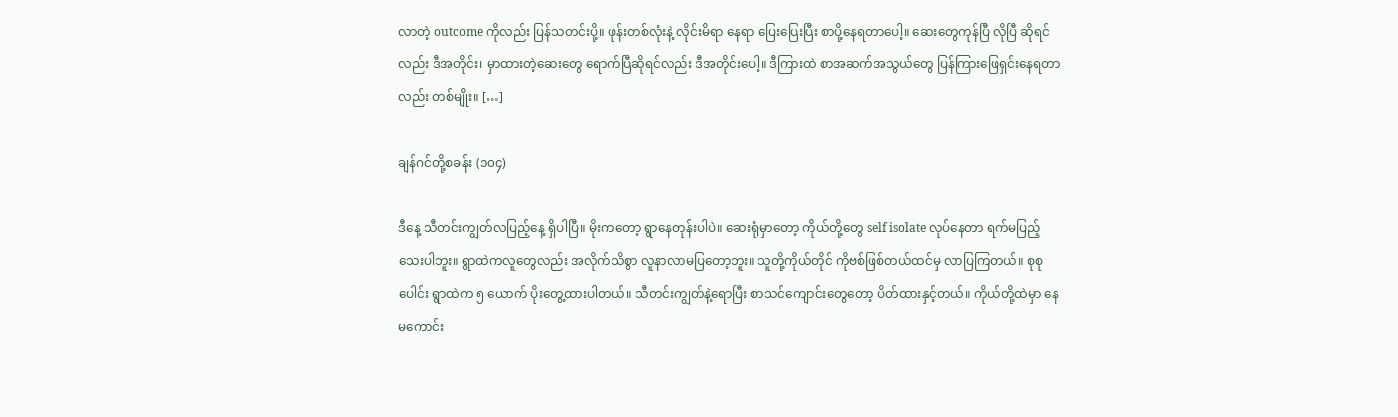လာတဲ့ outcome ကိုလည်း ပြန်သတင်းပို့။ ဖုန်းတစ်လုံးနဲ့ လိုင်းမိရာ နေရာ ပြေးပြေးပြီး စာပို့နေရတာပေါ့။ ဆေးတွေကုန်ပြီ လိုပြီ ဆိုရင်လည်း ဒီအတိုင်း၊ မှာထားတဲ့ဆေးတွေ ရောက်ပြီဆိုရင်လည်း ဒီအတိုင်းပေါ့။ ဒီကြားထဲ စာအဆက်အသွယ်တွေ ပြန်ကြားဖြေရှင်းနေရတာလည်း တစ်မျိုး။ […]

ချန်ဂင်တို့စခန်း (၁၀၄)

ဒီနေ့ သီတင်းကျွတ်လပြည့်နေ့ ရှိပါပြီ။ မိုးကတော့ ရွာနေတုန်းပါပဲ။ ဆေးရုံမှာတော့ ကိုယ်တို့တွေ self isolate လုပ်နေတာ ရက်မပြည့်သေးပါဘူး။ ရွာထဲကလူတွေလည်း အလိုက်သိစွာ လူနာလာမပြတော့ဘူး။ သူတို့ကိုယ်တိုင် ကိုဗစ်ဖြစ်တယ်ထင်မှ လာပြကြတယ်။ စုစုပေါင်း ရွာထဲက ၅ ယောက် ပိုးတွေ့ထားပါတယ်။ သီတင်းကျွတ်နဲ့ရောပြီး စာသင်ကျောင်းတွေတော့ ပိတ်ထားနှင့်တယ်။ ကိုယ်တို့ထဲမှာ နေမကောင်း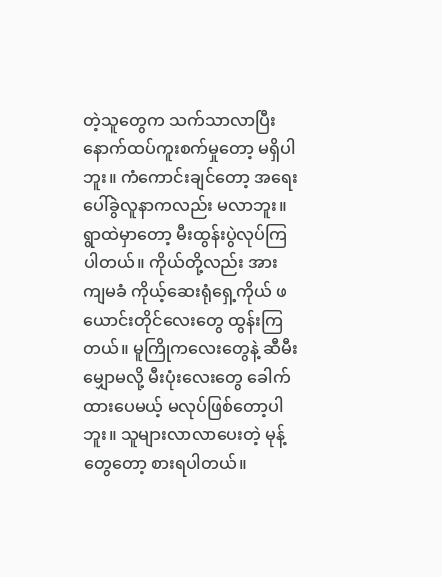တဲ့သူတွေက သက်သာလာပြီး နောက်ထပ်ကူးစက်မှုတော့ မရှိပါဘူး။ ကံကောင်းချင်တော့ အရေးပေါ်ခွဲလူနာကလည်း မလာဘူး။ ရွာထဲမှာတော့ မီးထွန်းပွဲလုပ်ကြပါတယ်။ ကိုယ်တို့လည်း အားကျမခံ ကိုယ့်ဆေးရုံရှေ့ကိုယ် ဖယောင်းတိုင်လေးတွေ ထွန်းကြတယ်။ မူကြိုကလေးတွေနဲ့ ဆီမီးမျှောမလို့ မီးပုံးလေးတွေ ခေါက်ထားပေမယ့် မလုပ်ဖြစ်တော့ပါဘူး။ သူများလာလာပေးတဲ့ မုန့်တွေတော့ စားရပါတယ်။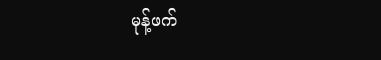မုန့်ဖက်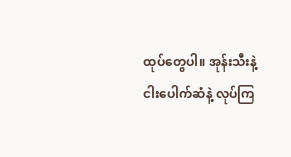ထုပ်တွေပါ။ အုန်းသီးနဲ့ ငါးပေါက်ဆံနဲ့ လုပ်ကြ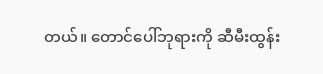တယ်။ တောင်ပေါ်ဘုရားကို ဆီမီးထွန်း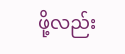ဖို့လည်း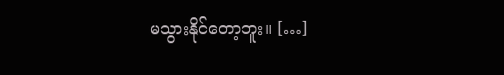မသွားနိုင်တော့ဘူး။ […]